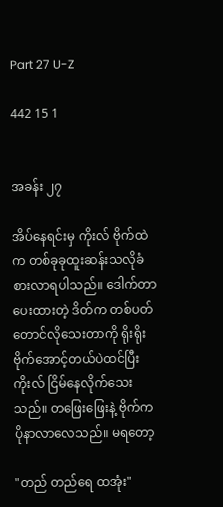Part 27 U-Z

442 15 1


အခန်း ၂၇

အိပ်နေရင်းမှ ကိုးလ် ဗိုက်ထဲက တစ်ခုခုထူးဆန်းသလိုခံစားလာရပါသည်။ ဒေါက်တာ ပေးထားတဲ့ ဒိတ်က တစ်ပတ်တောင်လိုသေးတာကို ရိုးရိုး ဗိုက်အောင့်တယ်ပဲထင်ပြီး ကိုးလ် ငြိမ်နေလိုက်သေးသည်။ တဖြေးဖြေးနဲ့ ဗိုက်က ပိုနာလာလေသည်။ မရတော့

"တည် တည်ရေ ထအုံး"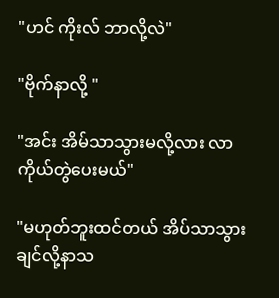"ဟင် ကိုးလ် ဘာလို့လဲ"

"ဗိုက်နာလို့ "

"အင်း အိမ်သာသွားမလို့လား လာ ကိုယ်တွဲပေးမယ်"

"မဟုတ်ဘူးထင်တယ် အိပ်သာသွားချင်လို့နာသ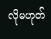လိုမဟုတ်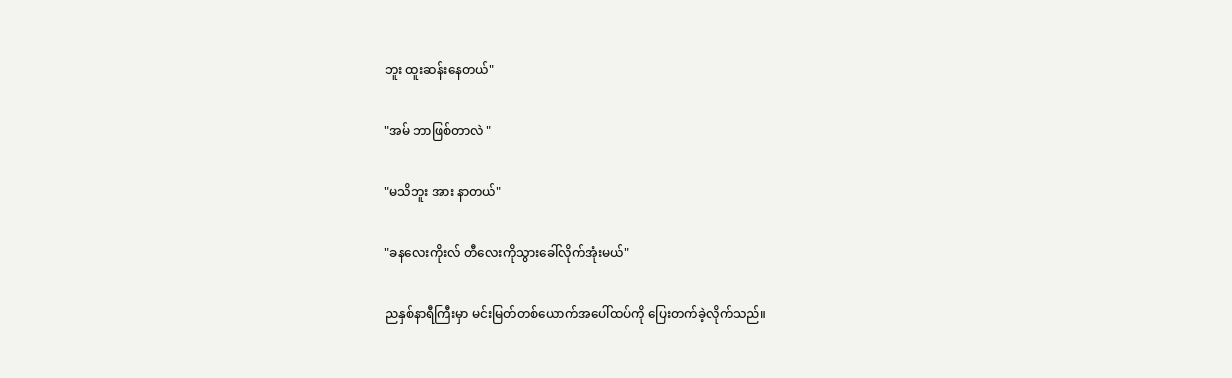ဘူး ထူးဆန်းနေတယ်"

"အမ် ဘာဖြစ်တာလဲ "

"မသိဘူး အား နာတယ်"

"ခနလေးကိုးလ် တီလေးကိုသွားခေါ်လိုက်အုံးမယ်"

ညနှစ်နာရီကြီးမှာ မင်းမြတ်တစ်ယောက်အပေါ်ထပ်ကို ပြေးတက်ခဲ့လိုက်သည်။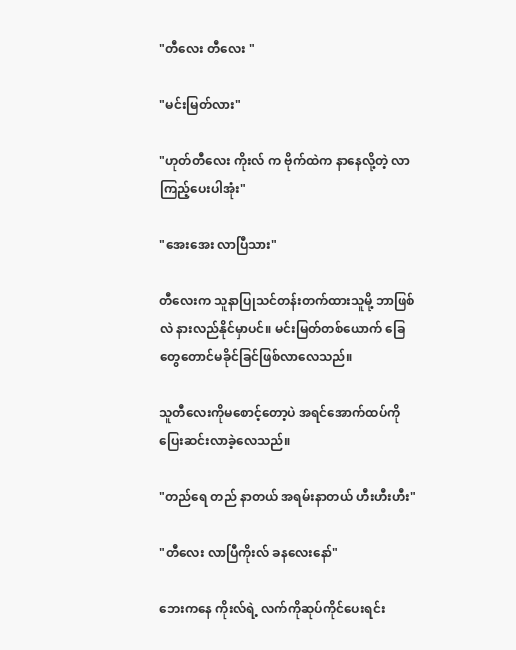"တီလေး တီလေး "

"မင်းမြတ်လား"

"ဟုတ်တီလေး ကိုးလ် က ဗိုက်ထဲက နာနေလို့တဲ့ လာကြည့်ပေးပါအုံး"

"အေးအေး လာပြီသား"

တီလေးက သူနာပြုသင်တန်းတက်ထားသူမို့ ဘာဖြစ်လဲ နားလည်နိုင်မှာပင်။ မင်းမြတ်တစ်ယောက် ခြေတွေတောင်မခိုင်ခြင်ဖြစ်လာလေသည်။

သူတီလေးကိုမစောင့်တော့ပဲ အရင်အောက်ထပ်ကိုပြေးဆင်းလာခဲ့လေသည်။

"တည်ရေ တည် နာတယ် အရမ်းနာတယ် ဟီးဟီးဟီး"

"တီလေး လာပြီကိုးလ် ခနလေးနော်"

ဘေးကနေ ကိုးလ်ရဲ့ လက်ကိုဆုပ်ကိုင်ပေးရင်း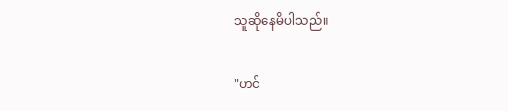သူဆိုနေမိပါသည်။

"ဟင်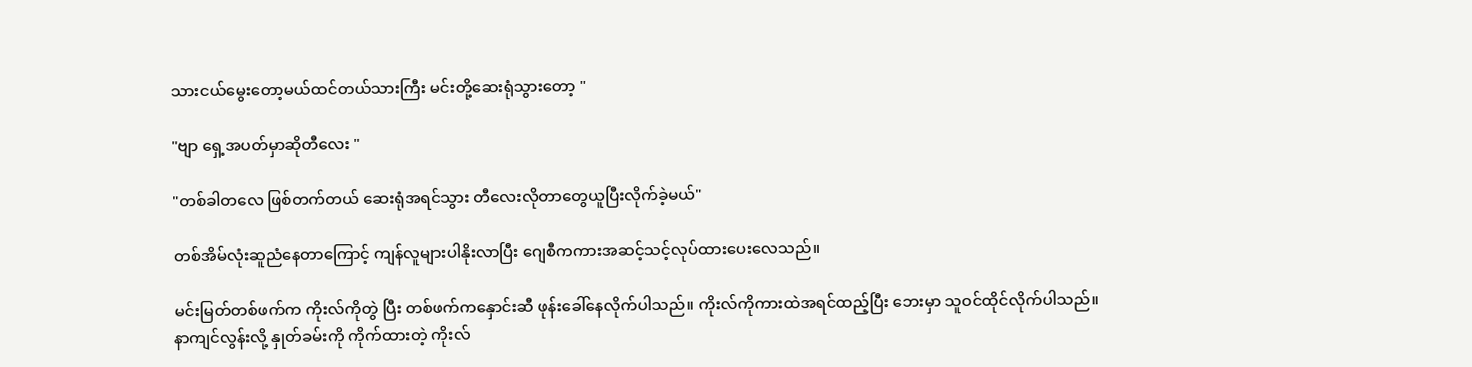သားငယ်မွေးတော့မယ်ထင်တယ်သားကြီး မင်းတို့ဆေးရုံသွားတော့ "

"ဗျာ ရှေ့အပတ်မှာဆိုတီလေး "

"တစ်ခါတလေ ဖြစ်တက်တယ် ဆေးရုံအရင်သွား တီလေးလိုတာတွေယူပြီးလိုက်ခဲ့မယ်"

တစ်အိမ်လုံးဆူညံနေတာကြောင့် ကျန်လူများပါနိုးလာပြီး ဂျေစီကကားအဆင့်သင့်လုပ်ထားပေးလေသည်။

မင်းမြတ်တစ်ဖက်က ကိုးလ်ကိုတွဲ ပြီး တစ်ဖက်ကနှောင်းဆီ ဖုန်းခေါ်နေလိုက်ပါသည်။ ကိုးလ်ကိုကားထဲအရင်ထည့်ပြီး ဘေးမှာ သူဝင်ထိုင်လိုက်ပါသည်။
နာကျင်လွန်းလို့ နှုတ်ခမ်းကို ကိုက်ထားတဲ့ ကိုးလ်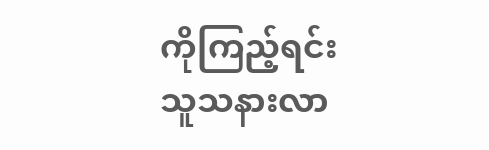ကိုကြည့်ရင်း သူသနားလာ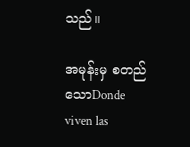သည်။

အမုန်းမှ စတည်သောDonde viven las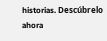historias. Descúbrelo ahora